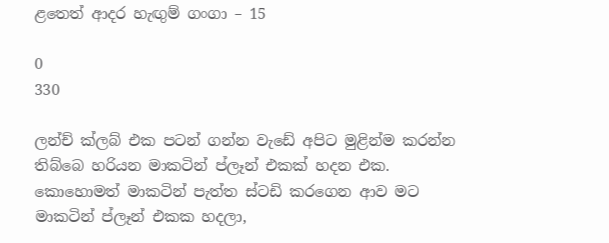ළතෙත් ආදර හැඟුම් ගංගා – 15

0
330

ලන්ච් ක්ලබ් එක පටන් ගන්න වැඩේ අපිට මුළින්ම කරන්න තිබ්බෙ හරියන මාකටින් ප්ලෑන් එකක් හදන එක. කොහොමත් මාකටින් පැත්ත ස්ටඩි කරගෙන ආව මට මාකටින් ප්ලෑන් එකක හදලා,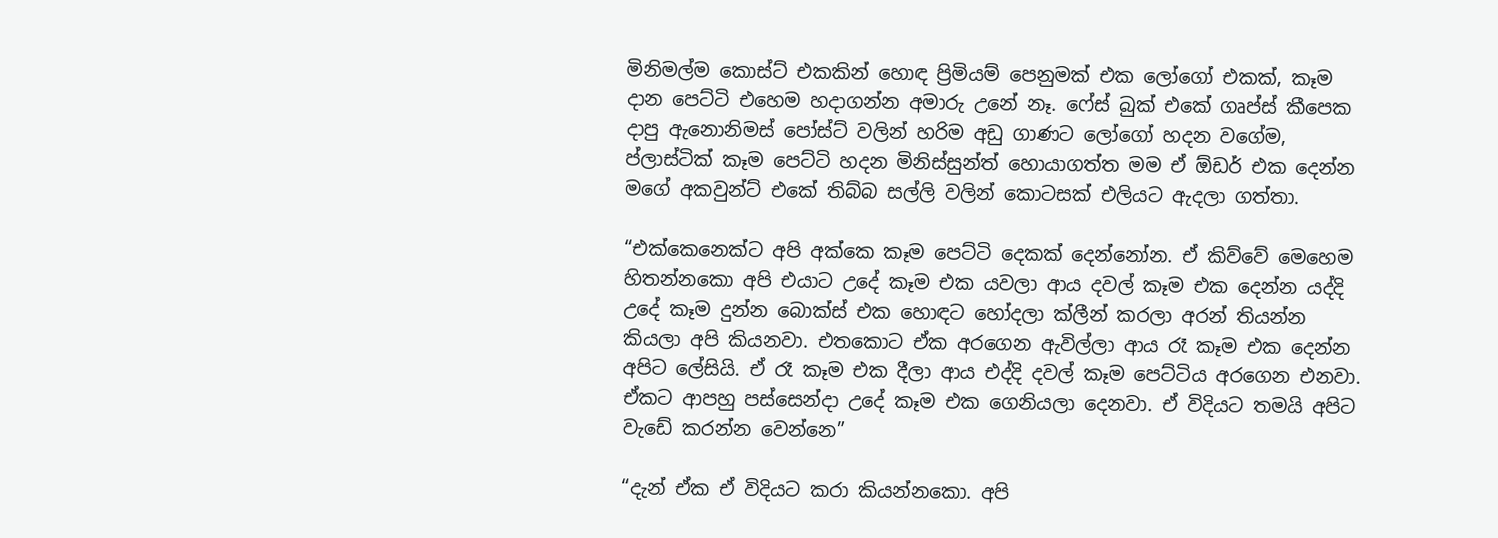මිනිමල්ම කොස්ට් එකකින් හොඳ ප්‍රිමියම් පෙනුමක් එක ලෝගෝ එකක්, කෑම දාන පෙට්ටි එහෙම හදාගන්න අමාරු උනේ නෑ. ෆේස් බුක් එකේ ගෘප්ස් කීපෙක දාපු ඇනොනිමස් පෝස්ට් වලින් හරිම අඩු ගාණට ලෝගෝ හදන වගේම, ප්ලාස්ටික් කෑම පෙට්ටි හදන මිනිස්සුන්ත් හොයාගත්ත මම ඒ ඕඩර් එක දෙන්න මගේ අකවුන්ට් එකේ තිබ්බ සල්ලි වලින් කොටසක් එලියට ඇදලා ගත්තා.

“එක්කෙනෙක්ට අපි අක්කෙ කෑම පෙට්ටි දෙකක් දෙන්නෝන. ඒ කිව්වේ මෙහෙම හිතන්නකො අපි එයාට උදේ කෑම එක යවලා ආය දවල් කෑම එක දෙන්න යද්දි උදේ කෑම දුන්න බොක්ස් එක හොඳට හෝදලා ක්ලීන් කරලා අරන් තියන්න කියලා අපි කියනවා. එතකොට ඒක අරගෙන ඇවිල්ලා ආය රෑ කෑම එක දෙන්න අපිට ලේසියි. ඒ රෑ කෑම එක දීලා ආය එද්දි දවල් කෑම පෙට්ටිය අරගෙන එනවා. ඒකට ආපහු පස්සෙන්දා උදේ කෑම එක ගෙනියලා දෙනවා. ඒ විදියට තමයි අපිට වැඩේ කරන්න වෙන්නෙ”

“දැන් ඒක ඒ විදියට කරා කියන්නකො. අපි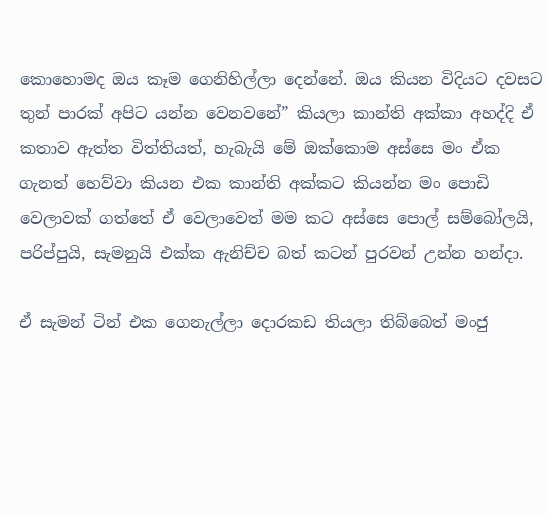කොහොමද ඔය කෑම ගෙනිහිල්ලා දෙන්නේ. ඔය කියන විදියට දවසට තුන් පාරක් අපිට යන්න වෙනවනේ” කියලා කාන්ති අක්කා අහද්දි ඒ කතාව ඇත්ත විත්තියත්, හැබැයි මේ ඔක්කොම අස්සෙ මං ඒක ගැනත් හෙව්වා කියන එක කාන්ති අක්කට කියන්න මං පොඩි වෙලාවක් ගත්තේ ඒ වෙලාවෙත් මම කට අස්සෙ පොල් සම්බෝලයි, පරිප්පුයි, සැමනුයි එක්ක ඇනිච්ච බත් කටන් පුරවන් උන්න හන්දා.

ඒ සැමන් ටින් එක ගෙනැල්ලා දොරකඩ තියලා තිබ්බෙත් මංජු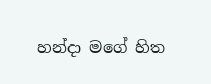හන්දා මගේ හිත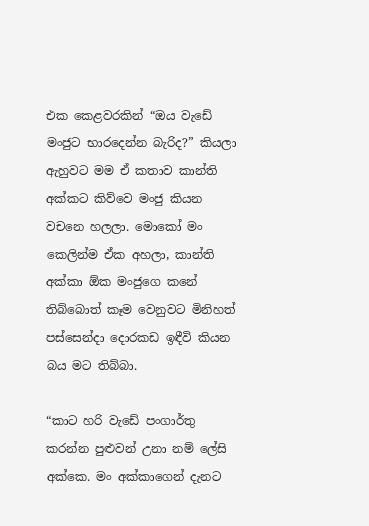එක කෙළවරකින් “ඔය වැඩේ මංජුට භාරදෙන්න බැරිද?” කියලා ඇහුවට මම ඒ කතාව කාන්ති අක්කට කිව්වෙ මංජු කියන වචනෙ හලලා. මොකෝ මං කෙලින්ම ඒක අහලා, කාන්ති අක්කා ඕක මංජුගෙ කනේ තිබ්බොත් කෑම වෙනුවට මිනිහත් පස්සෙන්දා දොරකඩ ඉඳීවි කියන බය මට තිබ්බා.

“කාට හරි වැඩේ පංගාර්තු කරන්න පුළුවන් උනා නම් ලේසි අක්කෙ. මං අක්කාගෙන් දැනට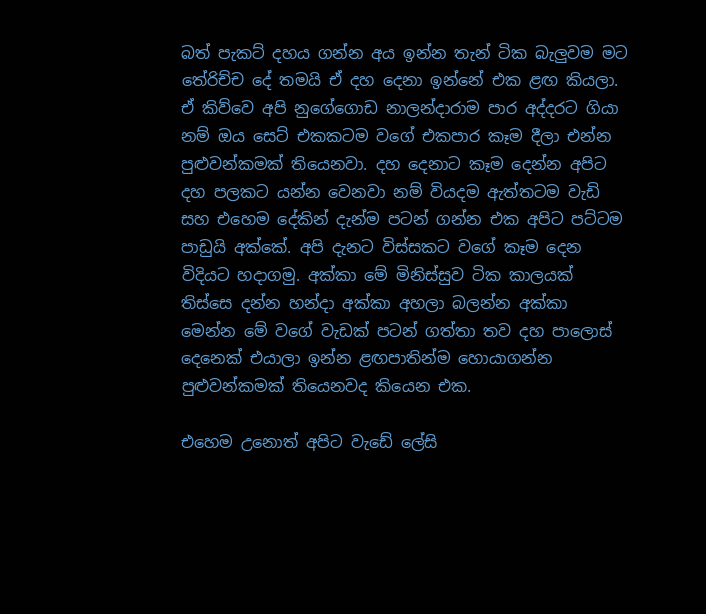බත් පැකට් දහය ගන්න අය ඉන්න තැන් ටික බැලුවම මට තේරිච්ච දේ තමයි ඒ දහ දෙනා ඉන්නේ එක ළඟ කියලා. ඒ කිව්වෙ අපි නුගේගොඩ නාලන්දාරාම පාර අද්දරට ගියා නම් ඔය සෙට් එකකටම වගේ එකපාර කෑම දීලා එන්න පුළුවන්කමක් තියෙනවා. දහ දෙනාට කෑම දෙන්න අපිට දහ පලකට යන්න වෙනවා නම් වියදම ඇත්තටම වැඩි සහ එහෙම දේකින් දැන්ම පටන් ගන්න එක අපිට පට්ටම පාඩුයි අක්කේ. අපි දැනට විස්සකට වගේ කෑම දෙන විදියට හදාගමු. අක්කා මේ මිනිස්සුව ටික කාලයක් තිස්සෙ දන්න හන්දා අක්කා අහලා බලන්න අක්කා මෙන්න මේ වගේ වැඩක් පටන් ගත්තා තව දහ පාලොස් දෙනෙක් එයාලා ඉන්න ළඟපාතින්ම හොයාගන්න පුළුවන්කමක් තියෙනවද කියෙන එක.

එහෙම උනොත් අපිට වැඩේ ලේසි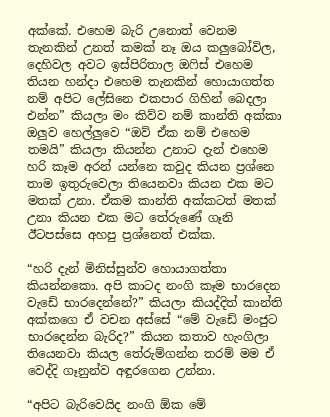අක්කේ. එහෙම බැරි උනොත් වෙනම තැනකින් උනත් කමක් නෑ ඔය කලුබෝවිල, දෙහිවල අවට ඉස්පිරිතාල ඔෆිස් එහෙම තියන හන්දා එහෙම තැනකින් හොයාගත්ත නම් අපිට ලේසිනෙ එකපාර ගිහින් බෙදලා එන්න” කියලා මං කිව්ව නම් කාන්ති අක්කා ඔලුව හෙල්ලුවෙ “ඔව් ඒක නම් එහෙම තමයි” කියලා කියන්න උනාට දැන් එහෙම හරි කෑම අරන් යන්නෙ කවුද කියන ප්‍රශ්නෙ තාම ඉතුරුවෙලා තියෙනවා කියන එක මට මතක් උනා. ඒකම කාන්ති අක්කටත් මතක් උනා කියන එක මට තේරුණේ ගෑනි ඊටපස්සෙ අහපු ප්‍රශ්නෙත් එක්ක.

“හරි දැන් මිනිස්සුන්ව හොයාගත්තා කියන්නකො. අපි කාටද නංගි කෑම භාරදෙන වැඩේ භාරදෙන්නේ?” කියලා කියද්දිත් කාන්ති අක්කගෙ ඒ වචන අස්සේ “මේ වැඩේ මංජුට භාරදෙන්න බැරිද?” කියන කතාව හැංගිලා තියෙනවා කියල තේරුම්ගන්න තරම් මම ඒ වෙද්දි ගෑනුන්ව අඳුරගෙන උන්නා.

“අපිට බැරිවෙයිද නංගි ඕක මේ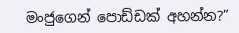මංජුගෙන් පොඩ්ඩක් අහන්න?”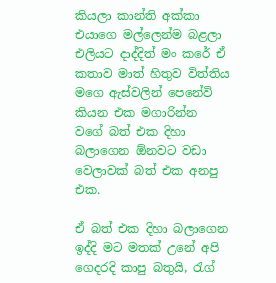කියලා කාන්ති අක්කා එයාගෙ මල්ලෙන්ම බළලා එලියට දාද්දිත් මං කරේ ඒ කතාව මාත් හිතුව විත්තිය මගෙ ඇස්වලින් පෙනේවි කියන එක මගාරින්න වගේ බත් එක දිහා බලාගෙන ඕනවට වඩා වෙලාවක් බත් එක අනපු එක.

ඒ බත් එක දිහා බලාගෙන ඉද්දි මට මතක් උනේ අපි ගෙදරදි කාපු බතුයි, රැග්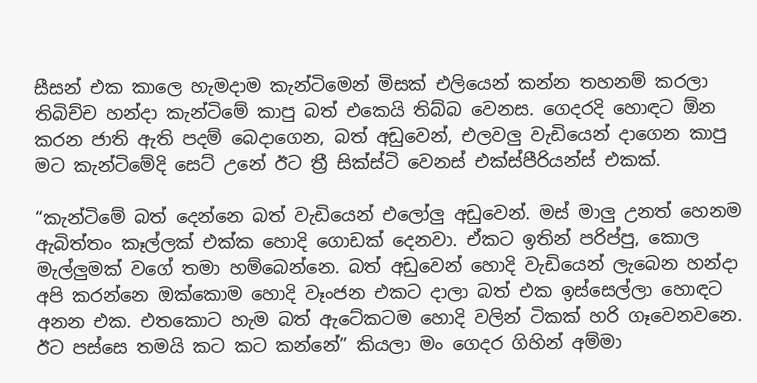සීසන් එක කාලෙ හැමදාම කැන්ටිමෙන් මිසක් එලියෙන් කන්න තහනම් කරලා තිබිච්ච හන්දා කැන්ටිමේ කාපු බත් එකෙයි තිබ්බ වෙනස. ගෙදරදි හොඳට ඕන කරන ජාති ඇති පදම් බෙදාගෙන, බත් අඩුවෙන්, එලවලු වැඩියෙන් දාගෙන කාපු මට කැන්ටිමේදි සෙට් උනේ ඊට ත්‍රී සික්ස්ටි වෙනස් එක්ස්පීරියන්ස් එකක්.

“කැන්ටිමේ බත් දෙන්නෙ බත් වැඩියෙන් එලෝලු අඩුවෙන්. මස් මාලු උනත් හෙනම ඇබිත්තං කෑල්ලක් එක්ක හොදි ගොඩක් දෙනවා. ඒකට ඉතින් පරිප්පු, කොල මැල්ලුමක් වගේ තමා හම්බෙන්නෙ. බත් අඩුවෙන් හොදි වැඩියෙන් ලැබෙන හන්දා අපි කරන්නෙ ඔක්කොම හොදි වෑංජන එකට දාලා බත් එක ඉස්සෙල්ලා හොඳට අනන එක. එතකොට හැම බත් ඇටේකටම හොදි වලින් ටිකක් හරි ගෑවෙනවනෙ. ඊට පස්සෙ තමයි කට කට කන්නේ” කියලා මං ගෙදර ගිහින් අම්මා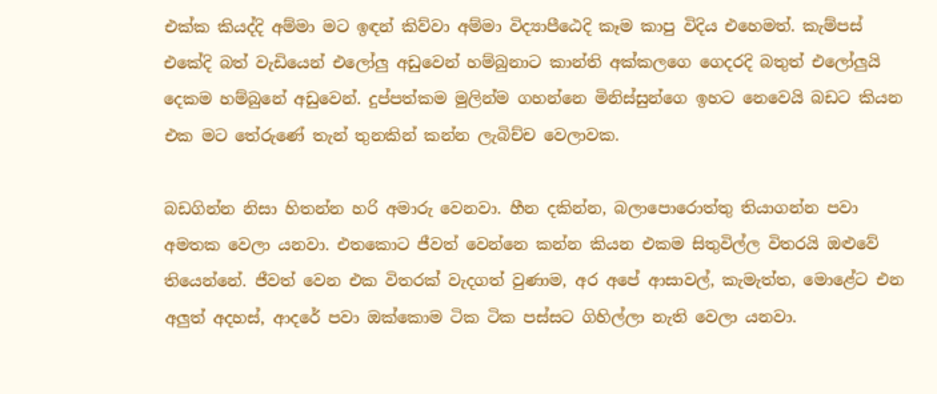එක්ක කියද්දි අම්මා මට ඉඳන් කිව්වා අම්මා විද්‍යාපීඨෙදි කෑම කාපු විදිය එහෙමත්. කැම්පස් එකේදි බත් වැඩියෙන් එලෝලු අඩුවෙන් හම්බුනාට කාන්ති අක්කලගෙ ගෙදරදි බතුත් එලෝලුයි දෙකම හම්බුනේ අඩුවෙන්. දුප්පත්කම මුලින්ම ගහන්නෙ මිනිස්සුන්ගෙ ඉහට නෙවෙයි බඩට කියන එක මට තේරුණේ තැන් තුනකින් කන්න ලැබිච්ච වෙලාවක.

බඩගින්න නිසා හිතන්න හරි අමාරු වෙනවා. හීන දකින්න, බලාපොරොත්තු තියාගන්න පවා අමතක වෙලා යනවා. එතකොට ජීවත් වෙන්නෙ කන්න කියන එකම සිතුවිල්ල විතරයි ඔළුවේ තියෙන්නේ. ජීවත් වෙන එක විතරක් වැදගත් වුණාම, අර අපේ ආසාවල්, කැමැත්ත, මොළේට එන අලුත් අදහස්, ආදරේ පවා ඔක්කොම ටික ටික පස්සට ගිහිල්ලා නැති වෙලා යනවා.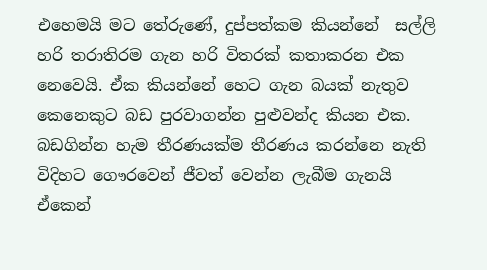එහෙමයි මට තේරුණේ, දුප්පත්කම කියන්නේ  සල්ලි හරි තරාතිරම ගැන හරි විතරක් කතාකරන එක නෙවෙයි. ඒක කියන්නේ හෙට ගැන බයක් නැතුව කෙනෙකුට බඩ පුරවාගන්න පුළුවන්ද කියන එක. බඩගින්න හැම තීරණයක්ම තීරණය කරන්නෙ නැති විදිහට ගෞරවෙන් ජීවත් වෙන්න ලැබීම ගැනයි ඒකෙන්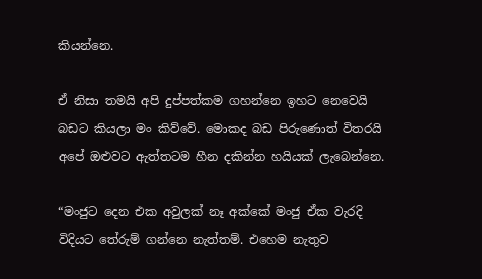කියන්නෙ.

ඒ නිසා තමයි අපි දුප්පත්කම ගහන්නෙ ඉහට නෙවෙයි බඩට කියලා මං කිව්වේ. මොකද බඩ පිරුණොත් විතරයි අපේ ඔළුවට ඇත්තටම හීන දකින්න හයියක් ලැබෙන්නෙ.

“මංජුට දෙන එක අවුලක් නෑ අක්කේ මංජු ඒක වැරදි විදියට තේරුම් ගන්නෙ නැත්තම්. එහෙම නැතුව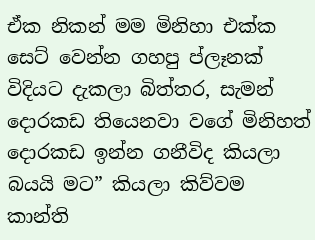ඒක නිකන් මම මිනිහා එක්ක සෙට් වෙන්න ගහපු ප්ලෑනක් විදියට දැකලා බිත්තර, සැමන් දොරකඩ තියෙනවා වගේ මිනිහත් දොරකඩ ඉන්න ගනීවිද කියලා බයයි මට” කියලා කිව්වම කාන්ති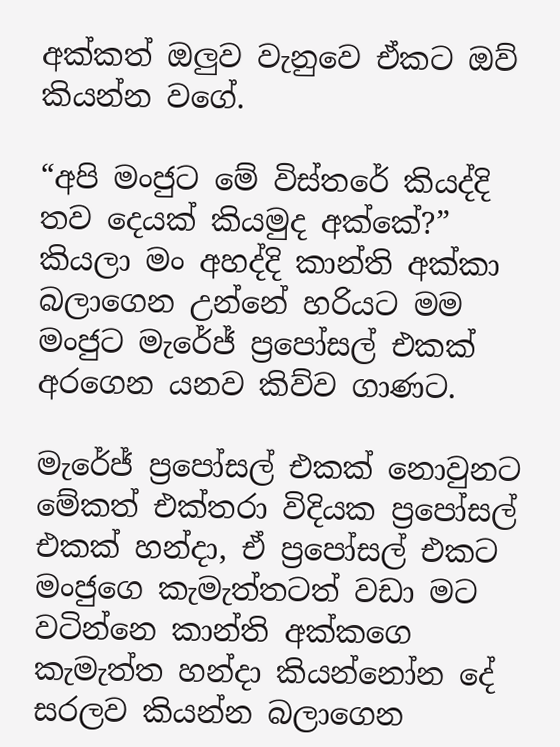අක්කත් ඔලුව වැනුවෙ ඒකට ඔව් කියන්න වගේ.

“අපි මංජුට මේ විස්තරේ කියද්දි තව දෙයක් කියමුද අක්කේ?” කියලා මං අහද්දි කාන්ති අක්කා බලාගෙන උන්නේ හරියට මම මංජුට මැරේජ් ප්‍රපෝසල් එකක් අරගෙන යනව කිව්ව ගාණට.

මැරේජ් ප්‍රපෝසල් එකක් නොවුනට මේකත් එක්තරා විදියක ප්‍රපෝසල් එකක් හන්දා, ඒ ප්‍රපෝසල් එකට මංජුගෙ කැමැත්තටත් වඩා මට වටින්නෙ කාන්ති අක්කගෙ කැමැත්ත හන්දා කියන්නෝන දේ සරලව කියන්න බලාගෙන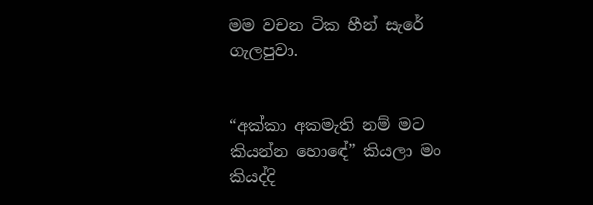මම වචන ටික හීන් සැරේ ගැලපුවා.


“අක්කා අකමැති නම් මට කියන්න හොඳේ” කියලා මං කියද්දි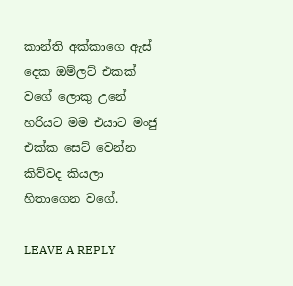කාන්ති අක්කාගෙ ඇස් දෙක ඔම්ලට් එකක් වගේ ලොකු උනේ හරියට මම එයාට මංජු එක්ක සෙට් වෙන්න කිව්වද කියලා හිතාගෙන වගේ.

LEAVE A REPLY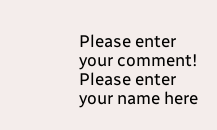Please enter your comment!
Please enter your name here